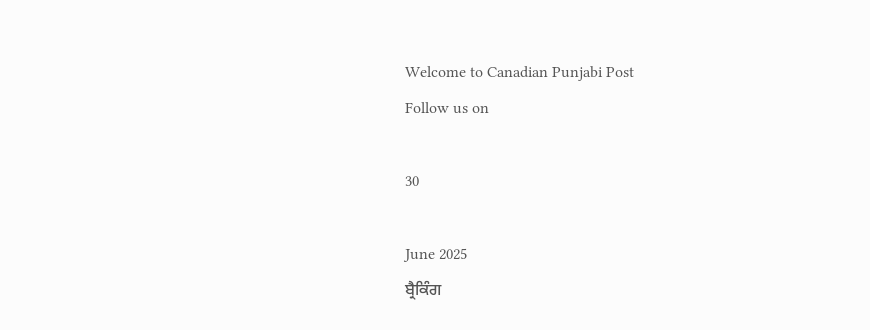Welcome to Canadian Punjabi Post
Follow us on

30

June 2025
ਬ੍ਰੈਕਿੰਗ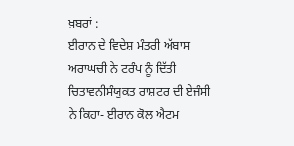ਖ਼ਬਰਾਂ :
ਈਰਾਨ ਦੇ ਵਿਦੇਸ਼ ਮੰਤਰੀ ਅੱਬਾਸ ਅਰਾਘਚੀ ਨੇ ਟਰੰਪ ਨੂੰ ਦਿੱਤੀ ਚਿਤਾਵਨੀਸੰਯੁਕਤ ਰਾਸ਼ਟਰ ਦੀ ਏਜੰਸੀ ਨੇ ਕਿਹਾ- ਈਰਾਨ ਕੋਲ ਐਟਮ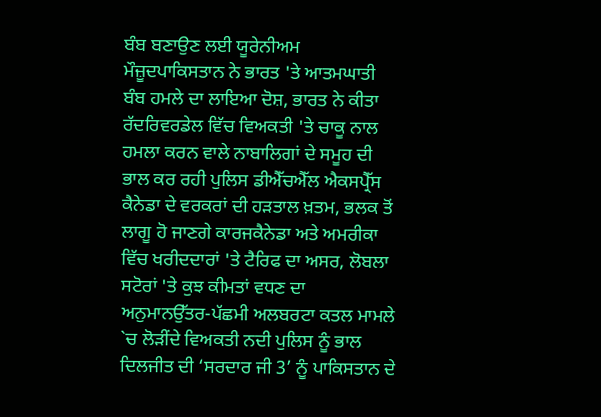ਬੰਬ ਬਣਾਉਣ ਲਈ ਯੂਰੇਨੀਅਮ ਮੌਜ਼ੂਦਪਾਕਿਸਤਾਨ ਨੇ ਭਾਰਤ 'ਤੇ ਆਤਮਘਾਤੀ ਬੰਬ ਹਮਲੇ ਦਾ ਲਾਇਆ ਦੋਸ਼, ਭਾਰਤ ਨੇ ਕੀਤਾ ਰੱਦਰਿਵਰਡੇਲ ਵਿੱਚ ਵਿਅਕਤੀ 'ਤੇ ਚਾਕੂ ਨਾਲ ਹਮਲਾ ਕਰਨ ਵਾਲੇ ਨਾਬਾਲਿਗਾਂ ਦੇ ਸਮੂਹ ਦੀ ਭਾਲ ਕਰ ਰਹੀ ਪੁਲਿਸ ਡੀਐੱਚਐੱਲ ਐਕਸਪ੍ਰੈੱਸ ਕੈਨੇਡਾ ਦੇ ਵਰਕਰਾਂ ਦੀ ਹੜਤਾਲ ਖ਼ਤਮ, ਭਲਕ ਤੋਂ ਲਾਗੂ ਹੋ ਜਾਣਗੇ ਕਾਰਜਕੈਨੇਡਾ ਅਤੇ ਅਮਰੀਕਾ ਵਿੱਚ ਖਰੀਦਦਾਰਾਂ 'ਤੇ ਟੈਰਿਫ ਦਾ ਅਸਰ, ਲੋਬਲਾ ਸਟੋਰਾਂ 'ਤੇ ਕੁਝ ਕੀਮਤਾਂ ਵਧਣ ਦਾ ਅਨੁਮਾਨਉੱਤਰ-ਪੱਛਮੀ ਅਲਬਰਟਾ ਕਤਲ ਮਾਮਲੇ `ਚ ਲੋੜੀਂਦੇ ਵਿਅਕਤੀ ਨਦੀ ਪੁਲਿਸ ਨੂੰ ਭਾਲ ਦਿਲਜੀਤ ਦੀ ‘ਸਰਦਾਰ ਜੀ 3’ ਨੂੰ ਪਾਕਿਸਤਾਨ ਦੇ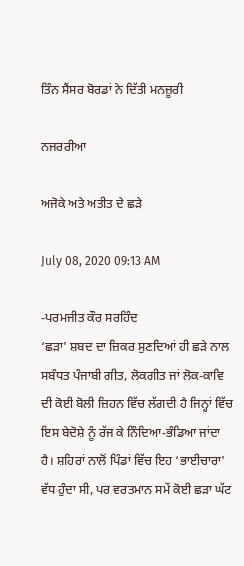ਤਿੰਨ ਸੈਂਸਰ ਬੋਰਡਾਂ ਨੇ ਦਿੱਤੀ ਮਨਜ਼ੂਰੀ

ਨਜਰਰੀਆ

ਅਜੋਕੇ ਅਤੇ ਅਤੀਤ ਦੇ ਛੜੇ

July 08, 2020 09:13 AM

-ਪਰਮਜੀਤ ਕੌਰ ਸਰਹਿੰਦ
‘ਛੜਾ' ਸ਼ਬਦ ਦਾ ਜ਼ਿਕਰ ਸੁਣਦਿਆਂ ਹੀ ਛੜੇ ਨਾਲ ਸਬੰਧਤ ਪੰਜਾਬੀ ਗੀਤ, ਲੋਕਗੀਤ ਜਾਂ ਲੋਕ-ਕਾਵਿ ਦੀ ਕੋਈ ਬੋਲੀ ਜ਼ਿਹਨ ਵਿੱਚ ਲੱਗਦੀ ਹੈ ਜਿਨ੍ਹਾਂ ਵਿੱਚ ਇਸ ਬੇਦੋਸ਼ੇ ਨੂੰ ਰੱਜ ਕੇ ਨਿੰਦਿਆ-ਭੰਡਿਆ ਜਾਂਦਾ ਹੈ। ਸ਼ਹਿਰਾਂ ਨਾਲੋਂ ਪਿੰਡਾਂ ਵਿੱਚ ਇਹ ‘ਭਾਈਚਾਰਾ' ਵੱਧ ਹੁੰਦਾ ਸੀ, ਪਰ ਵਰਤਮਾਨ ਸਮੇਂ ਕੋਈ ਛੜਾ ਘੱਟ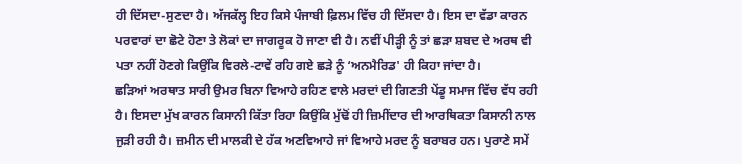ਹੀ ਦਿੱਸਦਾ-ਸੁਣਦਾ ਹੈ। ਅੱਜਕੱਲ੍ਹ ਇਹ ਕਿਸੇ ਪੰਜਾਬੀ ਫ਼ਿਲਮ ਵਿੱਚ ਹੀ ਦਿੱਸਦਾ ਹੈ। ਇਸ ਦਾ ਵੱਡਾ ਕਾਰਨ ਪਰਵਾਰਾਂ ਦਾ ਛੋਟੇ ਹੋਣਾ ਤੇ ਲੋਕਾਂ ਦਾ ਜਾਗਰੂਕ ਹੋ ਜਾਣਾ ਵੀ ਹੈ। ਨਵੀਂ ਪੀੜ੍ਹੀ ਨੂੰ ਤਾਂ ਛੜਾ ਸ਼ਬਦ ਦੇ ਅਰਥ ਵੀ ਪਤਾ ਨਹੀਂ ਹੋਣਗੇ ਕਿਉਂਕਿ ਵਿਰਲੇ-ਟਾਵੇਂ ਰਹਿ ਗਏ ਛੜੇ ਨੂੰ ‘ਅਨਮੈਰਿਡ' ਹੀ ਕਿਹਾ ਜਾਂਦਾ ਹੈ।
ਛੜਿਆਂ ਅਰਥਾਤ ਸਾਰੀ ਉਮਰ ਬਿਨਾ ਵਿਆਹੇ ਰਹਿਣ ਵਾਲੇ ਮਰਦਾਂ ਦੀ ਗਿਣਤੀ ਪੇਂਡੂ ਸਮਾਜ ਵਿੱਚ ਵੱਧ ਰਹੀ ਹੈ। ਇਸਦਾ ਮੁੱਖ ਕਾਰਨ ਕਿਸਾਨੀ ਕਿੱਤਾ ਰਿਹਾ ਕਿਉਂਕਿ ਮੁੱਢੋਂ ਹੀ ਜ਼ਿਮੀਂਦਾਰ ਦੀ ਆਰਥਿਕਤਾ ਕਿਸਾਨੀ ਨਾਲ ਜੁੜੀ ਰਹੀ ਹੈ। ਜ਼ਮੀਨ ਦੀ ਮਾਲਕੀ ਦੇ ਹੱਕ ਅਣਵਿਆਹੇ ਜਾਂ ਵਿਆਹੇ ਮਰਦ ਨੂੰ ਬਰਾਬਰ ਹਨ। ਪੁਰਾਣੇ ਸਮੇਂ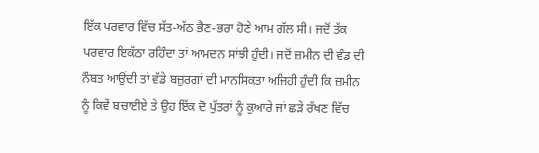ਇੱਕ ਪਰਵਾਰ ਵਿੱਚ ਸੱਤ-ਅੱਠ ਭੈਣ-ਭਰਾ ਹੋਣੇ ਆਮ ਗੱਲ ਸੀ। ਜਦੋਂ ਤੱਕ ਪਰਵਾਰ ਇਕੱਠਾ ਰਹਿੰਦਾ ਤਾਂ ਆਮਦਨ ਸਾਂਝੀ ਹੁੰਦੀ। ਜਦੋਂ ਜ਼ਮੀਨ ਦੀ ਵੰਡ ਦੀ ਨੌਬਤ ਆਉਂਦੀ ਤਾਂ ਵੱਡੇ ਬਜ਼ੁਰਗਾਂ ਦੀ ਮਾਨਸਿਕਤਾ ਅਜਿਹੀ ਹੁੰਦੀ ਕਿ ਜ਼ਮੀਨ ਨੂੰ ਕਿਵੇਂ ਬਚਾਈਏ ਤੇ ਉਹ ਇੱਕ ਦੋ ਪੁੱਤਰਾਂ ਨੂੰ ਕੁਆਰੇ ਜਾਂ ਛੜੇ ਰੱਖਣ ਵਿੱਚ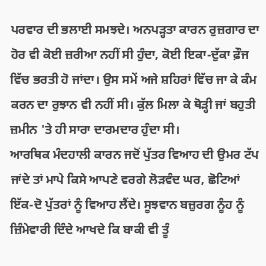ਪਰਵਾਰ ਦੀ ਭਲਾਈ ਸਮਝਦੇ। ਅਨਪੜ੍ਹਤਾ ਕਾਰਨ ਰੁਜ਼ਗਾਰ ਦਾ ਹੋਰ ਵੀ ਕੋਈ ਜ਼ਰੀਆ ਨਹੀਂ ਸੀ ਹੁੰਦਾ, ਕੋਈ ਇਕਾ-ਦੁੱਕਾ ਫ਼ੌਜ ਵਿੱਚ ਭਰਤੀ ਹੋ ਜਾਂਦਾ। ਉਸ ਸਮੇਂ ਅਜੇ ਸ਼ਹਿਰਾਂ ਵਿੱਚ ਜਾ ਕੇ ਕੰਮ ਕਰਨ ਦਾ ਰੁਝਾਨ ਵੀ ਨਹੀਂ ਸੀ। ਕੁੱਲ ਮਿਲਾ ਕੇ ਥੋੜ੍ਹੀ ਜਾਂ ਬਹੁਤੀ ਜ਼ਮੀਨ 'ਤੇ ਹੀ ਸਾਰਾ ਦਾਰਮਦਾਰ ਹੁੰਦਾ ਸੀ।
ਆਰਥਿਕ ਮੰਦਹਾਲੀ ਕਾਰਨ ਜਦੋਂ ਪੁੱਤਰ ਵਿਆਹ ਦੀ ਉਮਰ ਟੱਪ ਜਾਂਦੇ ਤਾਂ ਮਾਪੇ ਕਿਸੇ ਆਪਣੇ ਵਰਗੇ ਲੋੜਵੰਦ ਘਰ, ਛੋਟਿਆਂ ਇੱਕ-ਦੋ ਪੁੱਤਰਾਂ ਨੂੰ ਵਿਆਹ ਲੈਂਦੇ। ਸੂਝਵਾਨ ਬਜ਼ੁਰਗ ਨੂੰਹ ਨੂੰ ਜ਼ਿੰਮੇਵਾਰੀ ਦਿੰਦੇ ਆਖਦੇ ਕਿ ਬਾਕੀ ਵੀ ਤੂੰ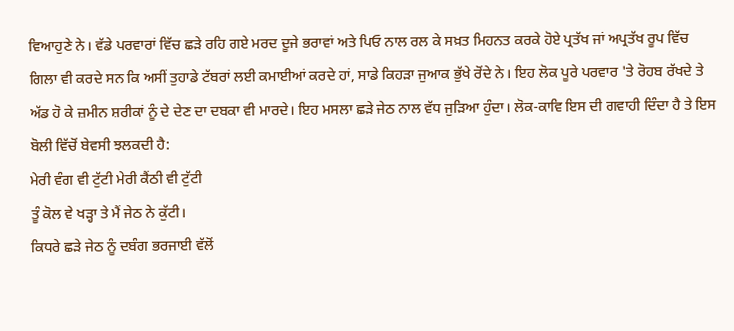ਵਿਆਹੁਣੇ ਨੇ। ਵੱਡੇ ਪਰਵਾਰਾਂ ਵਿੱਚ ਛੜੇ ਰਹਿ ਗਏ ਮਰਦ ਦੂਜੇ ਭਰਾਵਾਂ ਅਤੇ ਪਿਓ ਨਾਲ ਰਲ ਕੇ ਸਖ਼ਤ ਮਿਹਨਤ ਕਰਕੇ ਹੋਏ ਪ੍ਰਤੱਖ ਜਾਂ ਅਪ੍ਰਤੱਖ ਰੂਪ ਵਿੱਚ ਗਿਲਾ ਵੀ ਕਰਦੇ ਸਨ ਕਿ ਅਸੀਂ ਤੁਹਾਡੇ ਟੱਬਰਾਂ ਲਈ ਕਮਾਈਆਂ ਕਰਦੇ ਹਾਂ, ਸਾਡੇ ਕਿਹੜਾ ਜੁਆਕ ਭੁੱਖੇ ਰੋਂਦੇ ਨੇ। ਇਹ ਲੋਕ ਪੂਰੇ ਪਰਵਾਰ 'ਤੇ ਰੋਹਬ ਰੱਖਦੇ ਤੇ ਅੱਡ ਹੋ ਕੇ ਜ਼ਮੀਨ ਸ਼ਰੀਕਾਂ ਨੂੰ ਦੇ ਦੇਣ ਦਾ ਦਬਕਾ ਵੀ ਮਾਰਦੇ। ਇਹ ਮਸਲਾ ਛੜੇ ਜੇਠ ਨਾਲ ਵੱਧ ਜੁੜਿਆ ਹੁੰਦਾ। ਲੋਕ-ਕਾਵਿ ਇਸ ਦੀ ਗਵਾਹੀ ਦਿੰਦਾ ਹੈ ਤੇ ਇਸ ਬੋਲੀ ਵਿੱਚੋਂ ਬੇਵਸੀ ਝਲਕਦੀ ਹੈ:
ਮੇਰੀ ਵੰਗ ਵੀ ਟੁੱਟੀ ਮੇਰੀ ਕੈਂਠੀ ਵੀ ਟੁੱਟੀ
ਤੂੰ ਕੋਲ ਵੇ ਖੜ੍ਹਾ ਤੇ ਮੈਂ ਜੇਠ ਨੇ ਕੁੱਟੀ।
ਕਿਧਰੇ ਛੜੇ ਜੇਠ ਨੂੰ ਦਬੰਗ ਭਰਜਾਈ ਵੱਲੋਂ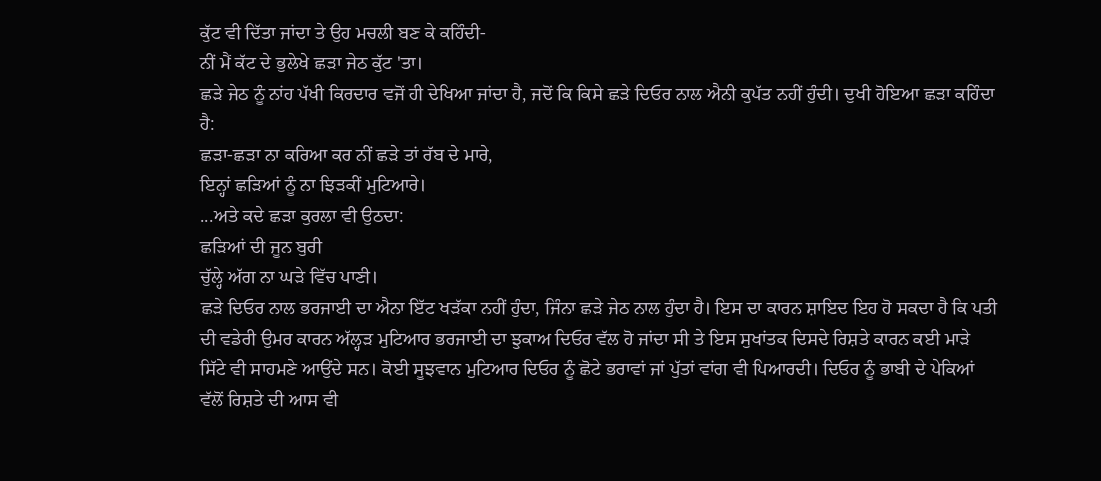ਕੁੱਟ ਵੀ ਦਿੱਤਾ ਜਾਂਦਾ ਤੇ ਉਹ ਮਚਲੀ ਬਣ ਕੇ ਕਹਿੰਦੀ-
ਨੀਂ ਮੈਂ ਕੱਟ ਦੇ ਭੁਲੇਖੇ ਛੜਾ ਜੇਠ ਕੁੱਟ 'ਤਾ।
ਛੜੇ ਜੇਠ ਨੂੰ ਨਾਂਹ ਪੱਖੀ ਕਿਰਦਾਰ ਵਜੋਂ ਹੀ ਦੇਖਿਆ ਜਾਂਦਾ ਹੈ, ਜਦੋਂ ਕਿ ਕਿਸੇ ਛੜੇ ਦਿਓਰ ਨਾਲ ਐਨੀ ਕੁਪੱਤ ਨਹੀਂ ਹੁੰਦੀ। ਦੁਖੀ ਹੋਇਆ ਛੜਾ ਕਹਿੰਦਾ ਹੈ:
ਛੜਾ-ਛੜਾ ਨਾ ਕਰਿਆ ਕਰ ਨੀਂ ਛੜੇ ਤਾਂ ਰੱਬ ਦੇ ਮਾਰੇ,
ਇਨ੍ਹਾਂ ਛੜਿਆਂ ਨੂੰ ਨਾ ਝਿੜਕੀਂ ਮੁਟਿਆਰੇ।
...ਅਤੇ ਕਦੇ ਛੜਾ ਕੁਰਲਾ ਵੀ ਉਠਦਾ:
ਛੜਿਆਂ ਦੀ ਜੂਨ ਬੁਰੀ
ਚੁੱਲ੍ਹੇ ਅੱਗ ਨਾ ਘੜੇ ਵਿੱਚ ਪਾਣੀ।
ਛੜੇ ਦਿਓਰ ਨਾਲ ਭਰਜਾਈ ਦਾ ਐਨਾ ਇੱਟ ਖੜੱਕਾ ਨਹੀਂ ਹੁੰਦਾ, ਜਿੰਨਾ ਛੜੇ ਜੇਠ ਨਾਲ ਹੁੰਦਾ ਹੈ। ਇਸ ਦਾ ਕਾਰਨ ਸ਼ਾਇਦ ਇਹ ਹੋ ਸਕਦਾ ਹੈ ਕਿ ਪਤੀ ਦੀ ਵਡੇਰੀ ਉਮਰ ਕਾਰਨ ਅੱਲ੍ਹੜ ਮੁਟਿਆਰ ਭਰਜਾਈ ਦਾ ਝੁਕਾਅ ਦਿਓਰ ਵੱਲ ਹੋ ਜਾਂਦਾ ਸੀ ਤੇ ਇਸ ਸੁਖਾਂਤਕ ਦਿਸਦੇ ਰਿਸ਼ਤੇ ਕਾਰਨ ਕਈ ਮਾੜੇ ਸਿੱਟੇ ਵੀ ਸਾਹਮਣੇ ਆਉਂਦੇ ਸਨ। ਕੋਈ ਸੂਝਵਾਨ ਮੁਟਿਆਰ ਦਿਓਰ ਨੂੰ ਛੋਟੇ ਭਰਾਵਾਂ ਜਾਂ ਪੁੱਤਾਂ ਵਾਂਗ ਵੀ ਪਿਆਰਦੀ। ਦਿਓਰ ਨੂੰ ਭਾਬੀ ਦੇ ਪੇਕਿਆਂ ਵੱਲੋਂ ਰਿਸ਼ਤੇ ਦੀ ਆਸ ਵੀ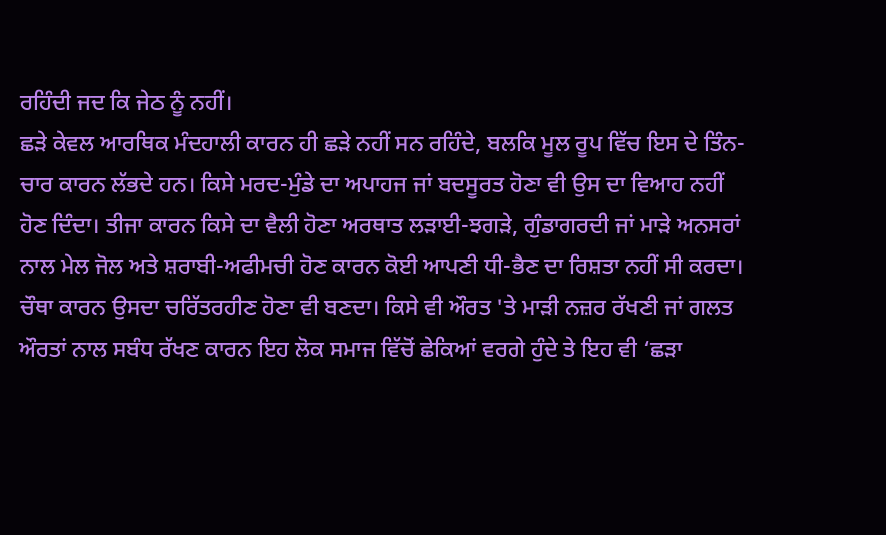ਰਹਿੰਦੀ ਜਦ ਕਿ ਜੇਠ ਨੂੰ ਨਹੀਂ।
ਛੜੇ ਕੇਵਲ ਆਰਥਿਕ ਮੰਦਹਾਲੀ ਕਾਰਨ ਹੀ ਛੜੇ ਨਹੀਂ ਸਨ ਰਹਿੰਦੇ, ਬਲਕਿ ਮੂਲ ਰੂਪ ਵਿੱਚ ਇਸ ਦੇ ਤਿੰਨ-ਚਾਰ ਕਾਰਨ ਲੱਭਦੇ ਹਨ। ਕਿਸੇ ਮਰਦ-ਮੁੰਡੇ ਦਾ ਅਪਾਹਜ ਜਾਂ ਬਦਸੂਰਤ ਹੋਣਾ ਵੀ ਉਸ ਦਾ ਵਿਆਹ ਨਹੀਂ ਹੋਣ ਦਿੰਦਾ। ਤੀਜਾ ਕਾਰਨ ਕਿਸੇ ਦਾ ਵੈਲੀ ਹੋਣਾ ਅਰਥਾਤ ਲੜਾਈ-ਝਗੜੇ, ਗੁੰਡਾਗਰਦੀ ਜਾਂ ਮਾੜੇ ਅਨਸਰਾਂ ਨਾਲ ਮੇਲ ਜੋਲ ਅਤੇ ਸ਼ਰਾਬੀ-ਅਫੀਮਚੀ ਹੋਣ ਕਾਰਨ ਕੋਈ ਆਪਣੀ ਧੀ-ਭੈਣ ਦਾ ਰਿਸ਼ਤਾ ਨਹੀਂ ਸੀ ਕਰਦਾ। ਚੌਥਾ ਕਾਰਨ ਉਸਦਾ ਚਰਿੱਤਰਹੀਣ ਹੋਣਾ ਵੀ ਬਣਦਾ। ਕਿਸੇ ਵੀ ਔਰਤ 'ਤੇ ਮਾੜੀ ਨਜ਼ਰ ਰੱਖਣੀ ਜਾਂ ਗਲਤ ਔਰਤਾਂ ਨਾਲ ਸਬੰਧ ਰੱਖਣ ਕਾਰਨ ਇਹ ਲੋਕ ਸਮਾਜ ਵਿੱਚੋਂ ਛੇਕਿਆਂ ਵਰਗੇ ਹੁੰਦੇ ਤੇ ਇਹ ਵੀ ‘ਛੜਾ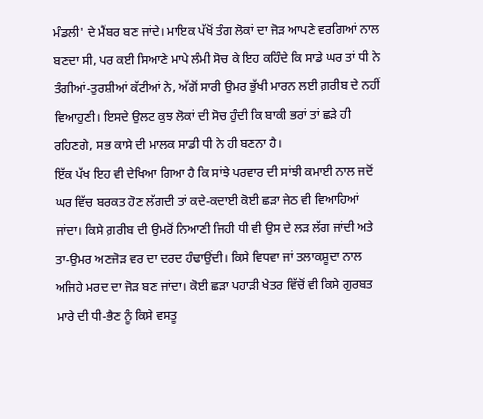ਮੰਡਲੀ' ਦੇ ਮੈਂਬਰ ਬਣ ਜਾਂਦੇ। ਮਾਇਕ ਪੱਖੋਂ ਤੰਗ ਲੋਕਾਂ ਦਾ ਜੋੜ ਆਪਣੇ ਵਰਗਿਆਂ ਨਾਲ ਬਣਦਾ ਸੀ, ਪਰ ਕਈ ਸਿਆਣੇ ਮਾਪੇ ਲੰਮੀ ਸੋਚ ਕੇ ਇਹ ਕਹਿੰਦੇ ਕਿ ਸਾਡੇ ਘਰ ਤਾਂ ਧੀ ਨੇ ਤੰਗੀਆਂ-ਤੁਰਸ਼ੀਆਂ ਕੱਟੀਆਂ ਨੇ, ਅੱਗੋਂ ਸਾਰੀ ਉਮਰ ਭੁੱਖੀ ਮਾਰਨ ਲਈ ਗ਼ਰੀਬ ਦੇ ਨਹੀਂ ਵਿਆਹੁਣੀ। ਇਸਦੇ ਉਲਟ ਕੁਝ ਲੋਕਾਂ ਦੀ ਸੋਚ ਹੁੰਦੀ ਕਿ ਬਾਕੀ ਭਰਾਂ ਤਾਂ ਛੜੇ ਹੀ ਰਹਿਣਗੇ, ਸਭ ਕਾਸੇ ਦੀ ਮਾਲਕ ਸਾਡੀ ਧੀ ਨੇ ਹੀ ਬਣਨਾ ਹੈ।
ਇੱਕ ਪੱਖ ਇਹ ਵੀ ਦੇਖਿਆ ਗਿਆ ਹੈ ਕਿ ਸਾਂਝੇ ਪਰਵਾਰ ਦੀ ਸਾਂਝੀ ਕਮਾਈ ਨਾਲ ਜਦੋਂ ਘਰ ਵਿੱਚ ਬਰਕਤ ਹੋਣ ਲੱਗਦੀ ਤਾਂ ਕਦੇ-ਕਦਾਈ ਕੋਈ ਛੜਾ ਜੇਠ ਵੀ ਵਿਆਹਿਆਂ ਜਾਂਦਾ। ਕਿਸੇ ਗ਼ਰੀਬ ਦੀ ਉਮਰੋਂ ਨਿਆਣੀ ਜਿਹੀ ਧੀ ਵੀ ਉਸ ਦੇ ਲੜ ਲੱਗ ਜਾਂਦੀ ਅਤੇ ਤਾ-ਉਮਰ ਅਣਜੋੜ ਵਰ ਦਾ ਦਰਦ ਹੰਢਾਉਂਦੀ। ਕਿਸੇ ਵਿਧਵਾ ਜਾਂ ਤਲਾਕਸ਼ੂਦਾ ਨਾਲ ਅਜਿਹੇ ਮਰਦ ਦਾ ਜੋੜ ਬਣ ਜਾਂਦਾ। ਕੋਈ ਛੜਾ ਪਹਾੜੀ ਖੇਤਰ ਵਿੱਚੋਂ ਵੀ ਕਿਸੇ ਗੁਰਬਤ ਮਾਰੇ ਦੀ ਧੀ-ਭੈਣ ਨੂੰ ਕਿਸੇ ਵਸਤੂ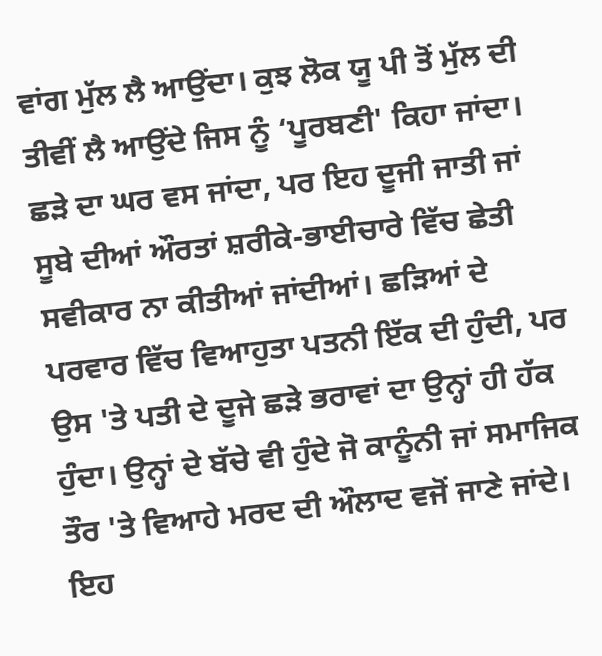ਵਾਂਗ ਮੁੱਲ ਲੈ ਆਉਂਦਾ। ਕੁਝ ਲੋਕ ਯੂ ਪੀ ਤੋਂ ਮੁੱਲ ਦੀ ਤੀਵੀਂ ਲੈ ਆਉਂਦੇ ਜਿਸ ਨੂੰ ‘ਪੂਰਬਣੀ' ਕਿਹਾ ਜਾਂਦਾ। ਛੜੇ ਦਾ ਘਰ ਵਸ ਜਾਂਦਾ, ਪਰ ਇਹ ਦੂਜੀ ਜਾਤੀ ਜਾਂ ਸੂਬੇ ਦੀਆਂ ਔਰਤਾਂ ਸ਼ਰੀਕੇ-ਭਾਈਚਾਰੇ ਵਿੱਚ ਛੇਤੀ ਸਵੀਕਾਰ ਨਾ ਕੀਤੀਆਂ ਜਾਂਦੀਆਂ। ਛੜਿਆਂ ਦੇ ਪਰਵਾਰ ਵਿੱਚ ਵਿਆਹੁਤਾ ਪਤਨੀ ਇੱਕ ਦੀ ਹੁੰਦੀ, ਪਰ ਉਸ 'ਤੇ ਪਤੀ ਦੇ ਦੂਜੇ ਛੜੇ ਭਰਾਵਾਂ ਦਾ ਉਨ੍ਹਾਂ ਹੀ ਹੱਕ ਹੁੰਦਾ। ਉਨ੍ਹਾਂ ਦੇ ਬੱਚੇ ਵੀ ਹੁੰਦੇ ਜੋ ਕਾਨੂੰਨੀ ਜਾਂ ਸਮਾਜਿਕ ਤੌਰ 'ਤੇ ਵਿਆਹੇ ਮਰਦ ਦੀ ਔਲਾਦ ਵਜੋਂ ਜਾਣੇ ਜਾਂਦੇ। ਇਹ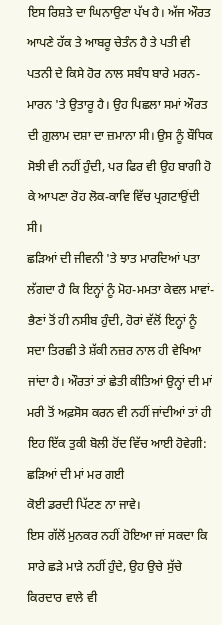ਇਸ ਰਿਸ਼ਤੇ ਦਾ ਘਿਨਾਉਣਾ ਪੱਖ ਹੈ। ਅੱਜ ਔਰਤ ਆਪਣੇ ਹੱਕ ਤੇ ਆਬਰੂ ਚੇਤੰਨ ਹੈ ਤੇ ਪਤੀ ਵੀ ਪਤਨੀ ਦੇ ਕਿਸੇ ਹੋਰ ਨਾਲ ਸਬੰਧ ਬਾਰੇ ਮਰਨ-ਮਾਰਨ 'ਤੇ ਉਤਾਰੂ ਹੈ। ਉਹ ਪਿਛਲਾ ਸਮਾਂ ਔਰਤ ਦੀ ਗ਼ੁਲਾਮ ਦਸ਼ਾ ਦਾ ਜ਼ਮਾਨਾ ਸੀ। ਉਸ ਨੂੰ ਬੌਧਿਕ ਸੋਝੀ ਵੀ ਨਹੀਂ ਹੁੰਦੀ, ਪਰ ਫਿਰ ਵੀ ਉਹ ਬਾਗੀ ਹੋ ਕੇ ਆਪਣਾ ਰੋਹ ਲੋਕ-ਕਾਵਿ ਵਿੱਚ ਪ੍ਰਗਟਾਉਂਦੀ ਸੀ।
ਛੜਿਆਂ ਦੀ ਜੀਵਨੀ 'ਤੇ ਝਾਤ ਮਾਰਦਿਆਂ ਪਤਾ ਲੱਗਦਾ ਹੈ ਕਿ ਇਨ੍ਹਾਂ ਨੂੰ ਮੋਹ-ਮਮਤਾ ਕੇਵਲ ਮਾਵਾਂ-ਭੈਣਾਂ ਤੋਂ ਹੀ ਨਸੀਬ ਹੁੰਦੀ, ਹੋਰਾਂ ਵੱਲੋਂ ਇਨ੍ਹਾਂ ਨੂੰ ਸਦਾ ਤਿਰਛੀ ਤੇ ਸ਼ੱਕੀ ਨਜ਼ਰ ਨਾਲ ਹੀ ਵੇਖਿਆ ਜਾਂਦਾ ਹੈ। ਔਰਤਾਂ ਤਾਂ ਛੇਤੀ ਕੀਤਿਆਂ ਉਨ੍ਹਾਂ ਦੀ ਮਾਂ ਮਰੀ ਤੋਂ ਅਫ਼ਸੋਸ ਕਰਨ ਵੀ ਨਹੀਂ ਜਾਂਦੀਆਂ ਤਾਂ ਹੀ ਇਹ ਇੱਕ ਤੁਕੀ ਬੋਲੀ ਹੋਂਦ ਵਿੱਚ ਆਈ ਹੋਵੇਗੀ:
ਛੜਿਆਂ ਦੀ ਮਾਂ ਮਰ ਗਈ
ਕੋਈ ਡਰਦੀ ਪਿੱਟਣ ਨਾ ਜਾਵੇ।
ਇਸ ਗੱਲੋਂ ਮੁਨਕਰ ਨਹੀਂ ਹੋਇਆ ਜਾਂ ਸਕਦਾ ਕਿ ਸਾਰੇ ਛੜੇ ਮਾੜੇ ਨਹੀਂ ਹੁੰਦੇ, ਉਹ ਉਚੇ ਸੁੱਚੇ ਕਿਰਦਾਰ ਵਾਲੇ ਵੀ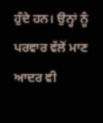ਹੁੰਦੇ ਹਨ। ਉਨ੍ਹਾਂ ਨੂੰ ਪਰਵਾਰ ਵੱਲੋਂ ਮਾਣ ਆਦਰ ਵੀ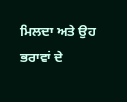ਮਿਲਦਾ ਅਤੇ ਉਹ ਭਰਾਵਾਂ ਦੇ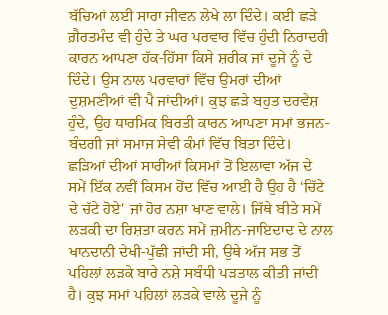ਬੱਚਿਆਂ ਲਈ ਸਾਰਾ ਜੀਵਨ ਲੇਖੇ ਲਾ ਦਿੰਦੇ। ਕਈ ਛੜੇ ਗ਼ੈਰਤਮੰਦ ਵੀ ਹੁੰਦੇ ਤੇ ਘਰ ਪਰਵਾਰ ਵਿੱਚ ਹੁੰਦੀ ਨਿਰਾਦਰੀ ਕਾਰਨ ਆਪਣਾ ਹੱਕ-ਹਿੱਸਾ ਕਿਸੇ ਸ਼ਰੀਕ ਜਾਂ ਦੂਜੇ ਨੂੰ ਦੇ ਦਿੰਦੇ। ਉਸ ਨਾਲ ਪਰਵਾਰਾਂ ਵਿੱਚ ਉਮਰਾਂ ਦੀਆਂ ਦੁਸ਼ਮਣੀਆਂ ਵੀ ਪੈ ਜਾਂਦੀਆਂ। ਕੁਝ ਛੜੇ ਬਹੁਤ ਦਰਵੇਸ਼ ਹੁੰਦੇ, ਉਹ ਧਾਰਮਿਕ ਬਿਰਤੀ ਕਾਰਨ ਆਪਣਾ ਸਮਾਂ ਭਜਨ-ਬੰਦਗੀ ਜਾਂ ਸਮਾਜ ਸੇਵੀ ਕੰਮਾਂ ਵਿੱਚ ਬਿਤਾ ਦਿੰਦੇ।
ਛੜਿਆਂ ਦੀਆਂ ਸਾਰੀਆਂ ਕਿਸਮਾਂ ਤੋਂ ਇਲਾਵਾ ਅੱਜ ਦੇ ਸਮੇਂ ਇੱਕ ਨਵੀਂ ਕਿਸਮ ਹੋਂਦ ਵਿੱਚ ਆਈ ਹੈ ਉਹ ਹੈ ‘ਚਿੱਟੇ ਦੇ ਚੱਟੇ ਹੋਏ' ਜਾਂ ਹੋਰ ਨਸ਼ਾ ਖਾਣ ਵਾਲੇ। ਜਿੱਥੇ ਬੀਤੇ ਸਮੇਂ ਲੜਕੀ ਦਾ ਰਿਸ਼ਤਾ ਕਰਨ ਸਮੇਂ ਜ਼ਮੀਨ-ਜਾਇਦਾਦ ਦੇ ਨਾਲ ਖਾਨਦਾਨੀ ਦੇਖੀ-ਪੁੱਛੀ ਜਾਂਦੀ ਸੀ, ਉਥੇ ਅੱਜ ਸਭ ਤੋਂ ਪਹਿਲਾਂ ਲੜਕੇ ਬਾਰੇ ਨਸ਼ੇ ਸਬੰਧੀ ਪੜਤਾਲ ਕੀਤੀ ਜਾਂਦੀ ਹੈ। ਕੁਝ ਸਮਾਂ ਪਹਿਲਾਂ ਲੜਕੇ ਵਾਲੇ ਦੂਜੇ ਨੂੰ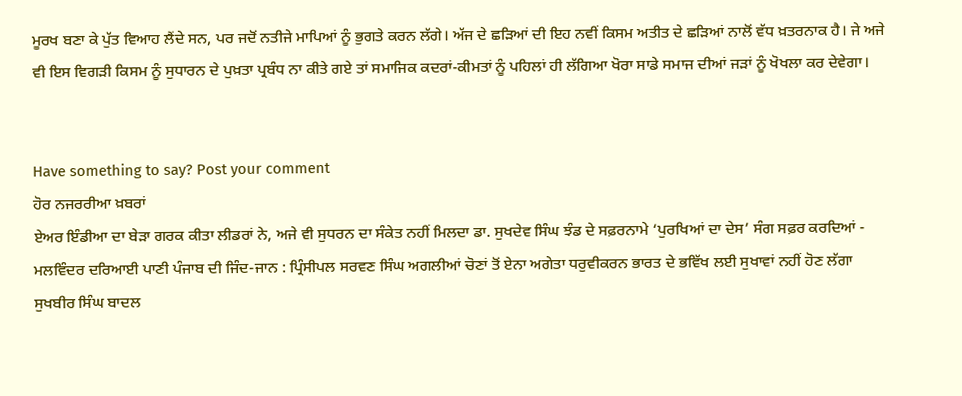ਮੂਰਖ ਬਣਾ ਕੇ ਪੁੱਤ ਵਿਆਹ ਲੈਂਦੇ ਸਨ, ਪਰ ਜਦੋਂ ਨਤੀਜੇ ਮਾਪਿਆਂ ਨੂੰ ਭੁਗਤੇ ਕਰਨ ਲੱਗੇ। ਅੱਜ ਦੇ ਛੜਿਆਂ ਦੀ ਇਹ ਨਵੀਂ ਕਿਸਮ ਅਤੀਤ ਦੇ ਛੜਿਆਂ ਨਾਲੋਂ ਵੱਧ ਖ਼ਤਰਨਾਕ ਹੈ। ਜੇ ਅਜੇ ਵੀ ਇਸ ਵਿਗੜੀ ਕਿਸਮ ਨੂੰ ਸੁਧਾਰਨ ਦੇ ਪੁਖ਼ਤਾ ਪ੍ਰਬੰਧ ਨਾ ਕੀਤੇ ਗਏ ਤਾਂ ਸਮਾਜਿਕ ਕਦਰਾਂ-ਕੀਮਤਾਂ ਨੂੰ ਪਹਿਲਾਂ ਹੀ ਲੱਗਿਆ ਖੋਰਾ ਸਾਡੇ ਸਮਾਜ ਦੀਆਂ ਜੜਾਂ ਨੂੰ ਖੋਖਲਾ ਕਰ ਦੇਵੇਗਾ।


Have something to say? Post your comment
ਹੋਰ ਨਜਰਰੀਆ ਖ਼ਬਰਾਂ
ਏਅਰ ਇੰਡੀਆ ਦਾ ਬੇੜਾ ਗਰਕ ਕੀਤਾ ਲੀਡਰਾਂ ਨੇ, ਅਜੇ ਵੀ ਸੁਧਰਨ ਦਾ ਸੰਕੇਤ ਨਹੀਂ ਮਿਲਦਾ ਡਾ. ਸੁਖਦੇਵ ਸਿੰਘ ਝੰਡ ਦੇ ਸਫ਼ਰਨਾਮੇ ‘ਪੁਰਖਿਆਂ ਦਾ ਦੇਸ’ ਸੰਗ ਸਫ਼ਰ ਕਰਦਿਆਂ - ਮਲਵਿੰਦਰ ਦਰਿਆਈ ਪਾਣੀ ਪੰਜਾਬ ਦੀ ਜਿੰਦ-ਜਾਨ : ਪ੍ਰਿੰਸੀਪਲ ਸਰਵਣ ਸਿੰਘ ਅਗਲੀਆਂ ਚੋਣਾਂ ਤੋਂ ਏਨਾ ਅਗੇਤਾ ਧਰੁਵੀਕਰਨ ਭਾਰਤ ਦੇ ਭਵਿੱਖ ਲਈ ਸੁਖਾਵਾਂ ਨਹੀਂ ਹੋਣ ਲੱਗਾ ਸੁਖਬੀਰ ਸਿੰਘ ਬਾਦਲ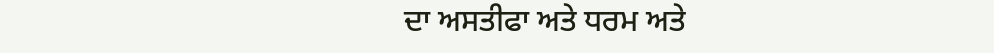ਦਾ ਅਸਤੀਫਾ ਅਤੇ ਧਰਮ ਅਤੇ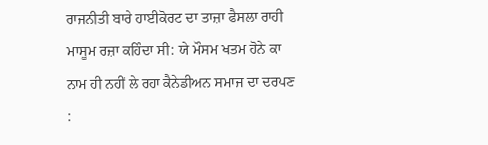ਰਾਜਨੀਤੀ ਬਾਰੇ ਹਾਈਕੋਰਟ ਦਾ ਤਾਜ਼ਾ ਫੈਸਲਾ ਰਾਹੀ ਮਾਸੂਮ ਰਜ਼ਾ ਕਹਿੰਦਾ ਸੀ: ਯੇ ਮੌਸਮ ਖਤਮ ਹੋਨੇ ਕਾ ਨਾਮ ਹੀ ਨਹੀਂ ਲੇ ਰਹਾ ਕੈਨੇਡੀਅਨ ਸਮਾਜ ਦਾ ਦਰਪਣ :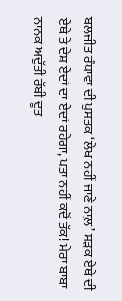ਬਲਜੀਤ ਰੰਧਾਵਾ ਦੀ ਪੁਸਤਕ ‘ਲੇਖ ਨਹੀਂ ਜਾਣੇ ਨਾਲ਼’ ਸੜਕ ਏਥੇ ਦੀ ਏਥੇ ਤੇ ਦੇਸ਼ ਏਦਾਂ ਦਾ ਏਦਾਂ ਰਹੇਗਾ, ਪਤਾ ਨਹੀਂ ਕਦੋਂ ਤੱਕ! ਮੇਰਾ ਬਾਬਾ ਨਾਨਕ ਅਦੁੱਤੀ ਰੱਬੀ ਦੂਤ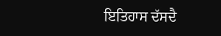ਇਤਿਹਾਸ ਦੱਸਦੈ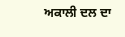ਅਕਾਲੀ ਦਲ ਦਾ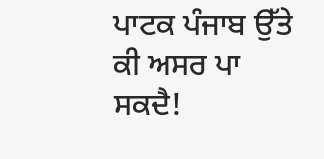ਪਾਟਕ ਪੰਜਾਬ ਉੱਤੇ ਕੀ ਅਸਰ ਪਾ ਸਕਦੈ!